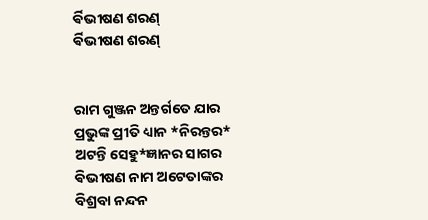ର୍ଵିଭୀଷଣ ଶରଣ୍
ର୍ଵିଭୀଷଣ ଶରଣ୍


ରାମ ଗୁଞ୍ଜନ ଅନ୍ତର୍ଗତେ ଯାର
ପ୍ରଭୁଙ୍କ ପ୍ରୀତି ଧ୍ୟାନ *ନିରନ୍ତର*
ଅଟନ୍ତି ସେହୁ*ଜ୍ଞାନର ସାଗର
ଵିଭୀଷଣ ନାମ ଅଟେତାଙ୍କର
ବିଶ୍ରବା ନନ୍ଦନ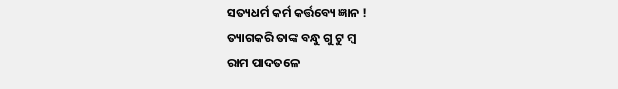ସତ୍ୟଧର୍ମ କର୍ମ କର୍ତ୍ତବ୍ୟେ ଜ୍ଞାନ !
ତ୍ୟାଗକରି ତାଙ୍କ ବନ୍ଧୁ ଗୁ ଟୁ ମ୍ବ
ରାମ ପାଦତଳେ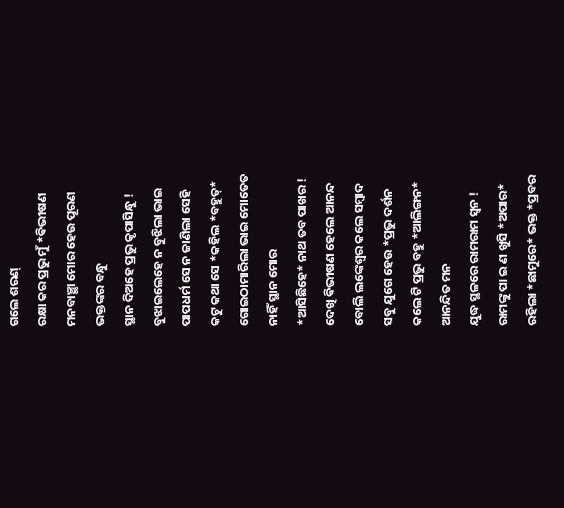ଗଲେ ଶରଣ୍
ରକ୍ଷା କର ପ୍ରଭୁ ମୁଁ *ଵିଭୀଷଣ
ମନବାଞ୍ଛା ମୋର ହେଉ ପୂରଣ
ଭକ୍ତଙ୍କର ବନ୍ଧୁ
ସ୍ଥାନ ଦିଅହେ ପ୍ରଭୁ କୃପାସିନ୍ଧୁ !
ବୁଝାଇଲେହେ ନ ବୁଝିଲା ଭାଇ
ପାପଧର୍ମ ସେ ନ ଜାଣିଲା ସେହି
କଟୁ କଥା ସେ *କହିଲ *ବହୁତ୍*
ଗୋଇଠାମାରିଲା ଭାଇ ମୋତେତ
ନାହିଁ ସ୍ଥାନ ମୋର
*ଆସିଛିହେ* ନାଥ ତବ ପାଖର !
ଦେଖି ଵିଭୀଷଣ ହେଲେ ଆନନ୍ଦ
ବୋଲି ଲଙ୍କେଶ୍ବର କଲେ ସମ୍ବାଦ
ସବୁ ଯୁଗେ ହେଉ *ପ୍ରଭୁ ଦର୍ଶନ
କଲେ ଟି ପ୍ରଭୁ ବହୁ *ଆଲିଙ୍ଗନ*
ଆନନ୍ଦିତ ମନ
ଯୁଦ୍ଧ ସ୍ଥଳରେ ରାମରାମ ସ୍ବନ !
ରାମଙ୍କୁ ପା ଇ ଣ ଖୁସି *ଅପାର*
ରହିଲା *ଛାମୁରେ* ଭକ୍ତ *ପ୍ରବର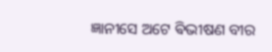ଜ୍ଞାନୀସେ ଅଟେ ଵିଭୀଷଣ ବୀର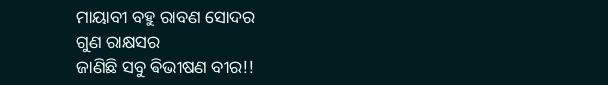ମାୟାବୀ ବହୁ ରାବଣ ସୋଦର
ଗୁଣ ରାକ୍ଷସର
ଜାଣିଛି ସବୁ ଵିଭୀଷଣ ବୀର!!